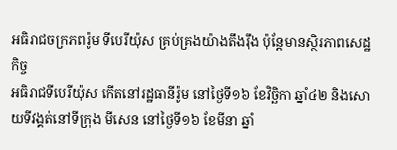អធិរាជចក្រភពរ៉ូម ទីបេរីយ៉ុស គ្រប់គ្រងយ៉ាងតឹងរ៉ឹង ប៉ុន្តែមានស្ថិរភាពសេដ្ឋកិច្ច
អធិរាជទីបេរីយ៉ុស កើតនៅរដ្ឋធានីរ៉ូម នៅថ្ងៃទី១៦ ខែវិច្ឆិកា ឆ្នាំ៤២ និងសោយទីវង្គត់នៅទីក្រុង មីសេន នៅថ្ងៃទី១៦ ខែមីនា ឆ្នាំ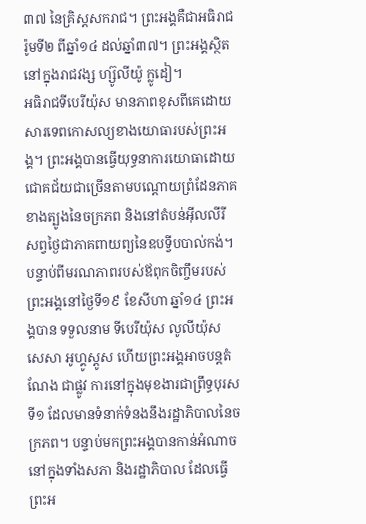៣៧ នៃគ្រិស្តសករាជ។ ព្រះអង្គគឺជាអធិរាជរ៉ូមទី២ ពីឆ្នាំ១៤ ដល់ឆ្នាំ៣៧។ ព្រះអង្គស្ថិតនៅក្នុងរាជវង្ស ហ្ស៊ូលីយ៉ូ ក្លូដៀ។
អធិរាជទីបេរីយ៉ុស មានភាពខុសពីគេដោយសារទេពកោសល្យខាងយោធារបស់ព្រះអង្គ។ ព្រះអង្គបានធ្វើយុទ្ធនាការយោធាដោយជោគជ័យជាច្រើនតាមបណ្តោយព្រំដែនភាគខាងត្បូងនៃចក្រភព និងនៅតំបន់អ៊ីលលីរី សព្វថ្ងៃជាភាគពាយព្យនៃឧបទ្វីបបាល់កង់។
បន្ទាប់ពីមរណភាពរបស់ឪពុកចិញ្ចឹមរបស់ព្រះអង្គនៅថ្ងៃទី១៩ ខែសីហា ឆ្នាំ១៤ ព្រះអង្គបាន ទទួលនាម ទីបេរីយ៉ុស លូលីយ៉ុស សេសា អូហ្គូស្តូស ហើយព្រះអង្គអាចបន្តតំណែង ជាផ្លូវ ការនៅក្នុងមុខងារជាព្រឹទ្ធបុរសទី១ ដែលមានទំនាក់ទំនងនឹងរដ្ឋាភិបាលនៃចក្រភព។ បន្ទាប់មកព្រះអង្គបានកាន់អំណាចនៅក្នុងទាំងសភា និងរដ្ឋាភិបាល ដែលធ្វើព្រះអ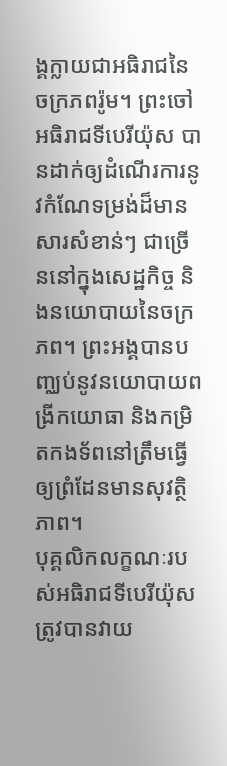ង្គក្លាយជាអធិរាជនៃចក្រភពរ៉ូម។ ព្រះចៅអធិរាជទីបេរីយ៉ុស បានដាក់ឲ្យដំណើរការនូវកំណែទម្រង់ដ៏មានសារសំខាន់ៗ ជាច្រើននៅក្នុងសេដ្ឋកិច្ច និងនយោបាយនៃចក្រភព។ ព្រះអង្គបានបញ្ឈប់នូវនយោបាយពង្រីកយោធា និងកម្រិតកងទ័ពនៅត្រឹមធ្វើឲ្យព្រំដែនមានសុវត្ថិភាព។
បុគ្គលិកលក្ខណៈរបស់អធិរាជទីបេរីយ៉ុស ត្រូវបានវាយ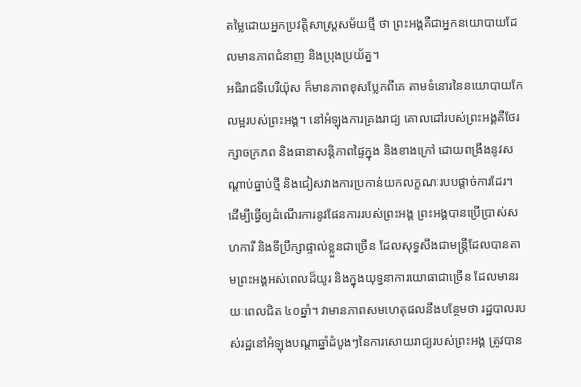តម្លៃដោយអ្នកប្រវត្តិសាស្រ្តសម័យថ្មី ថា ព្រះអង្គគឺជាអ្នកនយោបាយដែលមានភាពជំនាញ និងប្រុងប្រយ័ត្ន។
អធិរាជទីបេរីយ៉ុស ក៏មានភាពខុសប្លែកពីគេ តាមទំនោរនៃនយោបាយកែលម្អរបស់ព្រះអង្គ។ នៅអំឡុងការគ្រងរាជ្យ គោលដៅរបស់ព្រះអង្គគឺថែរក្សាចក្រភព និងធានាសន្តិភាពផ្ទៃក្នុង និងខាងក្រៅ ដោយពង្រឹងនូវសណ្តាប់ធ្នាប់ថ្មី និងជៀសវាងការប្រកាន់យកលក្ខណៈរបបផ្តាច់ការដែរ។ ដើម្បីធ្វើឲ្យដំណើរការនូវផែនការរបស់ព្រះអង្គ ព្រះអង្គបានប្រើប្រាស់សហការី និងទីប្រឹក្សាផ្ទាល់ខ្លួនជាច្រើន ដែលសុទ្ធសឹងជាមន្រ្តីដែលបានតាមព្រះអង្គអស់ពេលដ៏យូរ និងក្នុងយុទ្ធនាការយោធាជាច្រើន ដែលមានរយៈពេលជិត ៤០ឆ្នាំ។ វាមានភាពសមហេតុផលនឹងបន្ថែមថា រដ្ឋបាលរបស់រដ្ឋនៅអំឡុងបណ្តាឆ្នាំដំបូងៗនៃការសោយរាជ្យរបស់ព្រះអង្គ ត្រូវបាន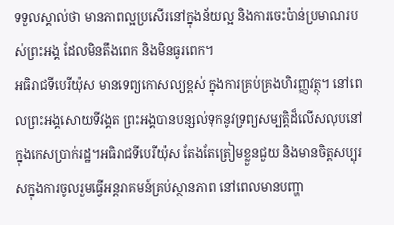ទទួលស្គាល់ថា មានភាពល្អប្រសើរនៅក្នុងន័យល្អ និងការចេះប៉ាន់ប្រមាណរបស់ព្រះអង្គ ដែលមិនតឹងពេក និងមិនធូរពេក។
អធិរាជទីបេរីយ៉ុស មានទេព្យកោសល្យខ្ពស់ ក្នុងការគ្រប់គ្រងហិរញ្ញវត្ថុ។ នៅពេលព្រះអង្គសោយទីវង្គត ព្រះអង្គបានបន្សល់ទុកនូវទ្រព្យសម្បត្តិដ៏លើសលុបនៅក្នុងកេសប្រាក់រដ្ឋ។អធិរាជទីបេរីយ៉ុស តែងតែត្រៀមខ្លួនជួយ និងមានចិត្តសប្បុរសក្នុងការចូលរួមធ្វើអន្តរាគមន៍គ្រប់ស្ថានភាព នៅពេលមានបញ្ហា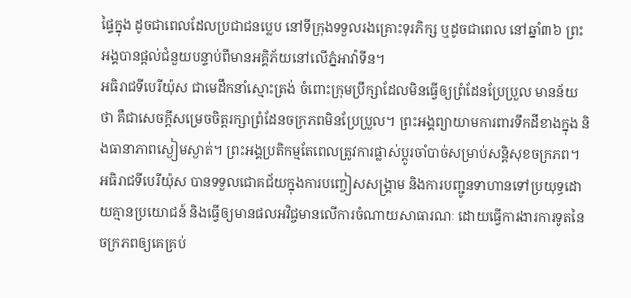ផ្ទៃក្នុង ដូចជាពេលដែលប្រជាជនប្លេប នៅទីក្រុងទទួលរងគ្រោះទុរភិក្ស ឬដូចជាពេល នៅឆ្នាំ៣៦ ព្រះអង្គបានផ្តល់ជំនួយបន្ទាប់ពីមានអគ្គិភ័យនៅលើភ្នំអាវ៉ាទីន។
អធិរាជទីបេរីយ៉ុស ជាមេដឹកនាំស្មោះត្រង់ ចំពោះក្រុមប្រឹក្សាដែលមិនធ្វើឲ្យព្រំដែនប្រែប្រួល មានន័យថា គឺជាសេចក្តីសម្រេចចិត្តរក្សាព្រំដែនចក្រភពមិនប្រែប្រួល។ ព្រះអង្គព្យាយាមការពារទឹកដីខាងក្នុង និងធានាភាពស្ងៀមស្ងាត់។ ព្រះអង្គប្រតិកម្មតែពេលត្រូវការផ្លាស់ប្តូរចាំបាច់សម្រាប់សន្តិសុខចក្រភព។ អធិរាជទីបេរីយ៉ុស បានទទួលជោគជ័យក្នុងការបញ្ចៀសសង្រ្គាម និងការបញ្ជូនទាហានទៅប្រយុទ្ធដោយគ្មានប្រយោជន៍ និងធ្វើឲ្យមានផលអវិជ្ចមានលើការចំណាយសាធារណៈ ដោយធ្វើការងារការទូតនៃចក្រភពឲ្យគេគ្រប់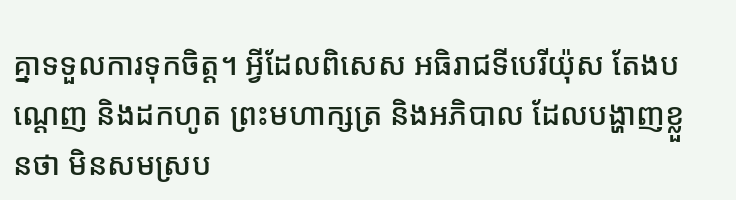គ្នាទទួលការទុកចិត្ត។ អ្វីដែលពិសេស អធិរាជទីបេរីយ៉ុស តែងបណ្ដេញ និងដកហូត ព្រះមហាក្សត្រ និងអភិបាល ដែលបង្ហាញខ្លួនថា មិនសមស្រប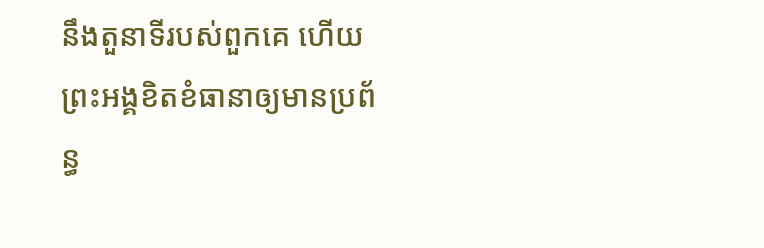នឹងតួនាទីរបស់ពួកគេ ហើយព្រះអង្គខិតខំធានាឲ្យមានប្រព័ន្ធ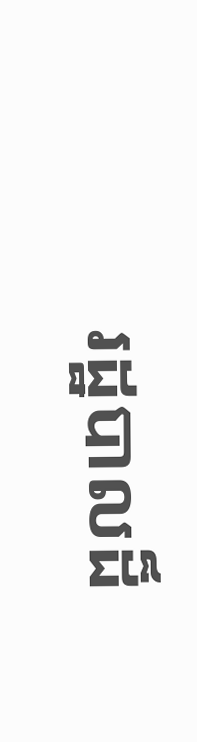រដ្ឋបាលដ៏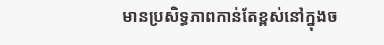មានប្រសិទ្ធភាពកាន់តែខ្ពស់នៅក្នុងច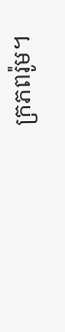ក្រភពរ៉ូម។